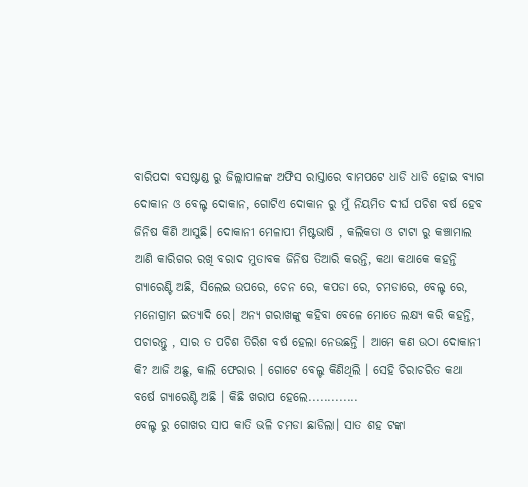ବାରିପଦା ବସଷ୍ଟାଣ୍ଡ ରୁ ଜିଲ୍ଲାପାଳଙ୍କ ଅଫିସ ରାସ୍ତାରେ ବାମପଟେ ଧାଡି ଧାଡି ହୋଇ ବ୍ୟାଗ
ଦୋକାନ ଓ ବେଲ୍ଟ ଦୋକାନ, ଗୋଟିଏ ଦୋକାନ ରୁ ମୁଁ ନିୟମିତ ଦୀର୍ଘ ପଚିଶ ବର୍ଷ ହେବ ଜିନିଷ କିଣି ଆସୁଛି। ଦୋକାନୀ ମେଳାପୀ ମିଷ୍ଟଭାଷି , କଲିକତା ଓ ଟାଟା ରୁ କଞ୍ଚାମାଲ ଆଣି କାରିଗର ରଖି ବରାଦ ମୁତାବକ ଜିନିଷ ତିଆରି କରନ୍ତି, କଥା କଥାକେ କହନ୍ତି ଗ୍ୟାରେଣ୍ଟି ଅଛି, ସିଲେଇ ଉପରେ, ଚେନ ରେ, କପଡା ରେ, ଚମଡାରେ, ବେଲ୍ଟ ରେ, ମନୋଗ୍ରାମ ଇତ୍ୟାଦି ରେ। ଅନ୍ୟ ଗରାଖଙ୍କୁ କହିବା ବେଳେ ମୋତେ ଲକ୍ଷ୍ୟ କରି କହନ୍ତି, ପଚାରନ୍ତୁ , ସାର ତ ପଚିଶ ତିରିଶ ବର୍ଷ ହେଲା ନେଉଛନ୍ତି । ଆମେ କଣ ଉଠା ଦୋକାନୀ କି? ଆଜି ଅଛୁ, କାଲି ଫେରାର । ଗୋଟେ ବେଲ୍ଟ କିଣିଥିଲି । ସେହି ଚିରାଚରିତ କଥା ବର୍ଷେ ଗ୍ୟାରେଣ୍ଟି ଅଛି । କିଛି ଖରାପ ହେଲେ.............
ବେଲ୍ଟ ରୁ ଗୋଖର ସାପ କାତି ଭଳି ଚମଡା ଛାଡିଲା। ସାତ ଶହ ଟଙ୍କା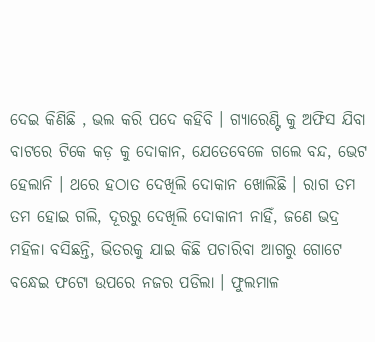ଦେଇ କିଣିଛି , ଭଲ କରି ପଦେ କହିବି । ଗ୍ୟାରେଣ୍ଟି କୁ ଅଫିସ ଯିବା ବାଟରେ ଟିକେ କଡ଼ କୁ ଦୋକାନ, ଯେତେବେଳେ ଗଲେ ବନ୍ଦ, ଭେଟ ହେଲାନି । ଥରେ ହଠାତ ଦେଖିଲି ଦୋକାନ ଖୋଲିଛି । ରାଗ ତମ ତମ ହୋଇ ଗଲି, ଦୂରରୁ ଦେଖିଲି ଦୋକାନୀ ନାହିଁ, ଜଣେ ଭଦ୍ର ମହିଳା ବସିଛନ୍ତି, ଭିତରକୁ ଯାଇ କିଛି ପଚାରିବା ଆଗରୁ ଗୋଟେ ବନ୍ଧେଇ ଫଟୋ ଉପରେ ନଜର ପଡିଲା । ଫୁଲମାଳ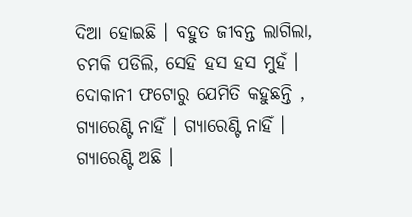ଦିଆ ହୋଇଛି । ବହୁତ ଜୀବନ୍ତ ଲାଗିଲା, ଚମକି ପଡିଲି, ସେହି ହସ ହସ ମୁହଁ । ଦୋକାନୀ ଫଟୋରୁ ଯେମିତି କହୁଛନ୍ତି , ଗ୍ୟାରେଣ୍ଟି ନାହିଁ । ଗ୍ୟାରେଣ୍ଟି ନାହିଁ ।
ଗ୍ୟାରେଣ୍ଟି ଅଛି ।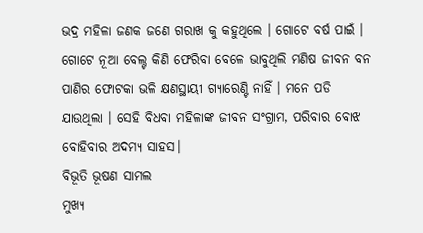ଭଦ୍ର ମହିଳା ଜଣକ ଜଣେ ଗରାଖ କୁ କହୁଥିଲେ । ଗୋଟେ ବର୍ଷ ପାଇଁ । ଗୋଟେ ନୂଆ ବେଲ୍ଟ କିଣି ଫେରିବା ବେଳେ ଭାବୁଥିଲି ମଣିଷ ଜୀବନ ବନ ପାଣିର ଫୋଟକା ଭଳି କ୍ଷଣସ୍ଥାୟୀ ଗ୍ୟାରେଣ୍ଟି ନାହିଁ । ମନେ ପଡି ଯାଉଥିଲା । ସେହି ବିଧବା ମହିଳାଙ୍କ ଜୀବନ ସଂଗ୍ରାମ, ପରିବାର ବୋଝ ବୋହିବାର ଅଦମ୍ୟ ସାହସ।
ବିଭୂତି ଭୂଷଣ ସାମଲ
ମୁଖ୍ୟ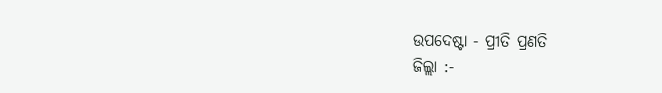ଉପଦେଷ୍ଟା - ପ୍ରୀତି ପ୍ରଣତି
ଜିଲ୍ଲା :-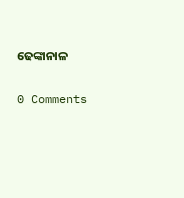ଢେଙ୍କାନାଳ


0 Comments